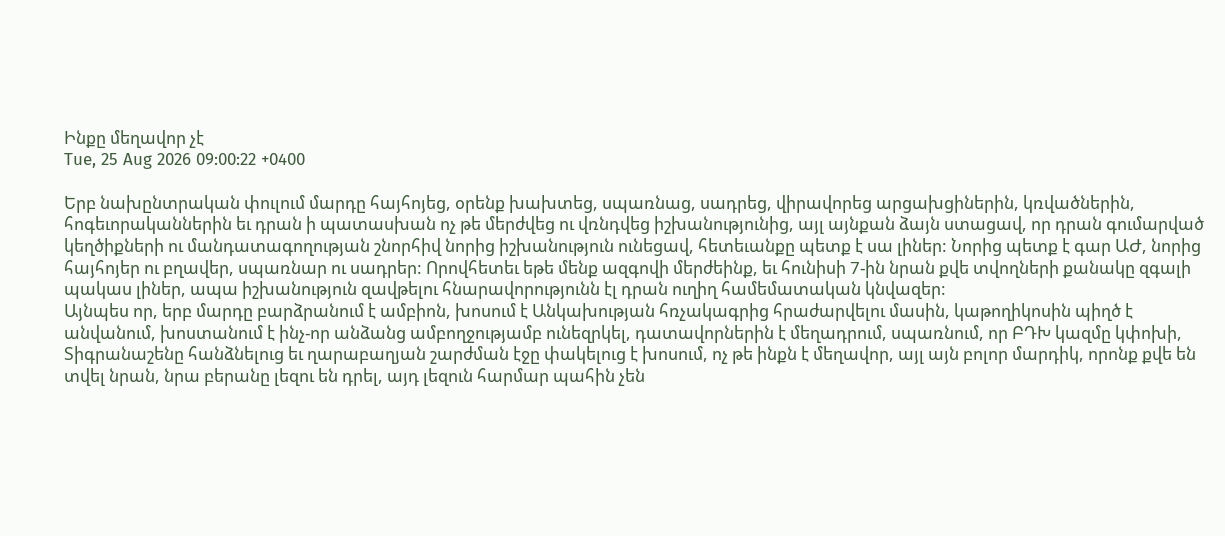Ինքը մեղավոր չէ
Tue, 25 Aug 2026 09:00:22 +0400

Երբ նախընտրական փուլում մարդը հայհոյեց, օրենք խախտեց, սպառնաց, սադրեց, վիրավորեց արցախցիներին, կռվածներին, հոգեւորականներին եւ դրան ի պատասխան ոչ թե մերժվեց ու վռնդվեց իշխանությունից, այլ այնքան ձայն ստացավ, որ դրան գումարված կեղծիքների ու մանդատագողության շնորհիվ նորից իշխանություն ունեցավ, հետեւանքը պետք է սա լիներ: Նորից պետք է գար ԱԺ, նորից հայհոյեր ու բղավեր, սպառնար ու սադրեր: Որովհետեւ եթե մենք ազգովի մերժեինք, եւ հունիսի 7-ին նրան քվե տվողների քանակը զգալի պակաս լիներ, ապա իշխանություն զավթելու հնարավորությունն էլ դրան ուղիղ համեմատական կնվազեր:
Այնպես որ, երբ մարդը բարձրանում է ամբիոն, խոսում է Անկախության հռչակագրից հրաժարվելու մասին, կաթողիկոսին պիղծ է անվանում, խոստանում է ինչ-որ անձանց ամբողջությամբ ունեզրկել, դատավորներին է մեղադրում, սպառնում, որ ԲԴԽ կազմը կփոխի, Տիգրանաշենը հանձնելուց եւ ղարաբաղյան շարժման էջը փակելուց է խոսում, ոչ թե ինքն է մեղավոր, այլ այն բոլոր մարդիկ, որոնք քվե են տվել նրան, նրա բերանը լեզու են դրել, այդ լեզուն հարմար պահին չեն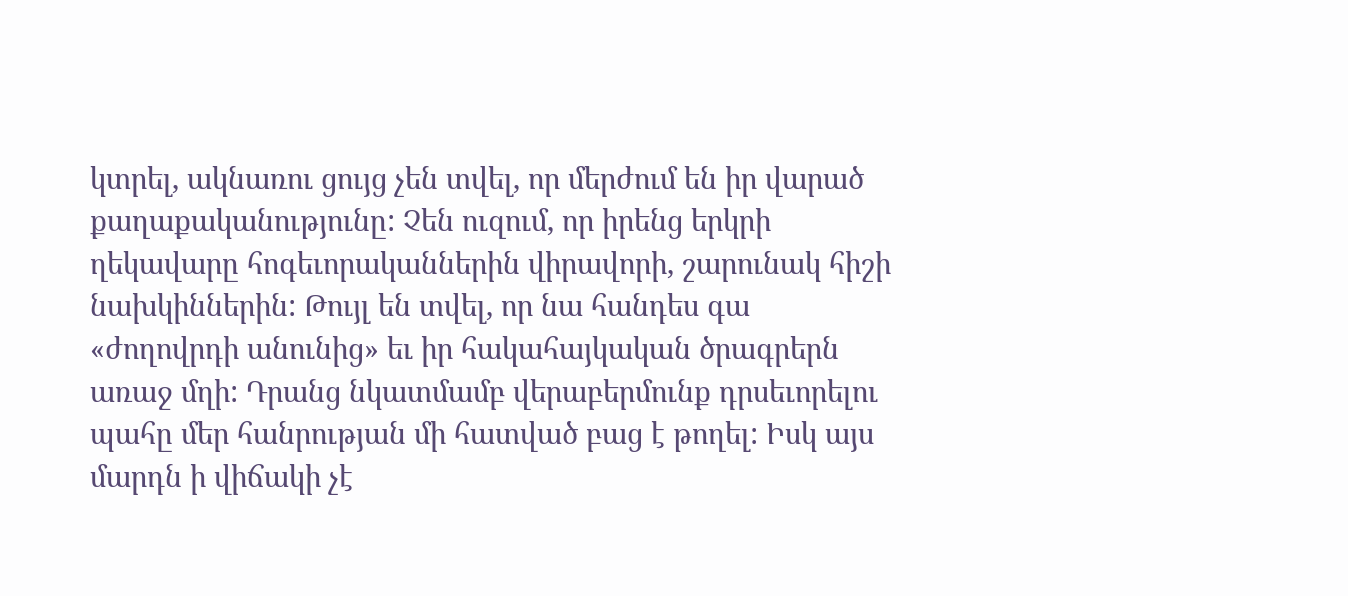կտրել, ակնառու ցույց չեն տվել, որ մերժում են իր վարած քաղաքականությունը: Չեն ուզում, որ իրենց երկրի ղեկավարը հոգեւորականներին վիրավորի, շարունակ հիշի նախկիններին: Թույլ են տվել, որ նա հանդես գա «ժողովրդի անունից» եւ իր հակահայկական ծրագրերն առաջ մղի: Դրանց նկատմամբ վերաբերմունք դրսեւորելու պահը մեր հանրության մի հատված բաց է թողել: Իսկ այս մարդն ի վիճակի չէ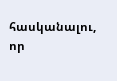հասկանալու, որ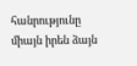հանրությունը միայն իրեն ձայն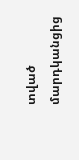տված մարդկանցից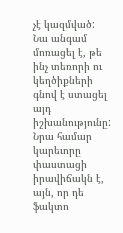չէ կազմված: Նա անգամ մոռացել է, թե ինչ տեռորի ու կեղծիքների գնով է ստացել այդ իշխանությունը: Նրա համար կարեւորը փաստացի իրավիճակն է, այն, որ դե ֆակտո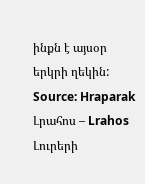ինքն է այսօր երկրի ղեկին:
Source: Hraparak
Լրահոս – Lrahos Լուրերի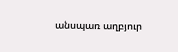անսպառ աղբյուր